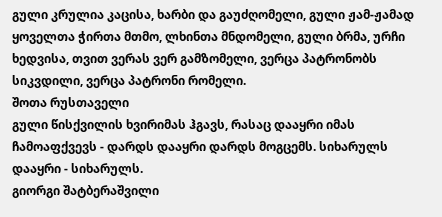გული კრულია კაცისა, ხარბი და გაუძღომელი, გული ჟამ-ჟამად ყოველთა ჭირთა მთმო, ლხინთა მნდომელი, გული ბრმა, ურჩი ხედვისა, თვით ვერას ვერ გამზომელი, ვერცა პატრონობს სიკვდილი, ვერცა პატრონი რომელი.
შოთა რუსთაველი
გული წისქვილის ხვირიმას ჰგავს, რასაც დააყრი იმას ჩამოაფქვევს - დარდს დააყრი დარდს მოგცემს. სიხარულს დააყრი - სიხარულს.
გიორგი შატბერაშვილი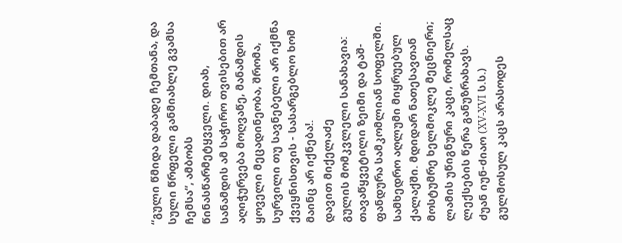“გული წმიდა დაბადე ჩემთანა, და სული წრფელი განმიახლე გვამსა ჩემსა“, ამბობს წინასწარმეტყველი. დიახ, სანამდის ამ საჭირო თვისებით არ აღიჭურვება მოღვაწე, მანამდის ყოველი მეცადინეობა, შრომა, სურვილი თუ სავნებელი არ იქმნა ქვეყნისთვის - სასარგებლო ხომ მაინც არ იქნება!.
დავით მიქელაძე
გულის მომკვლელი სანახავია: თავაწყვეტილი ზეიმი და ტაშ-ფანდურა სამკომლიან სოფელში. სამხედრო აღლუმი მიყრუებულ ქალაქში. მდიდარ ნათესავთან მოსტუმრე ხელმოკლე მეცნიერი; ლამის უწიგნური კაცი, რომელსაც ლექსების წერა განუზრახავს.
ძუან იუნ-ძიაო (XV-XVI ს.ს.)
გულმოსულ კაცს არასოდეს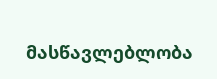მასწავლებლობა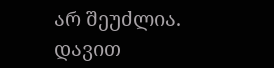არ შეუძლია.
დავით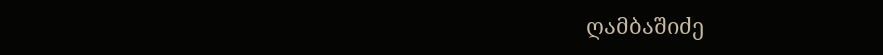ღამბაშიძე